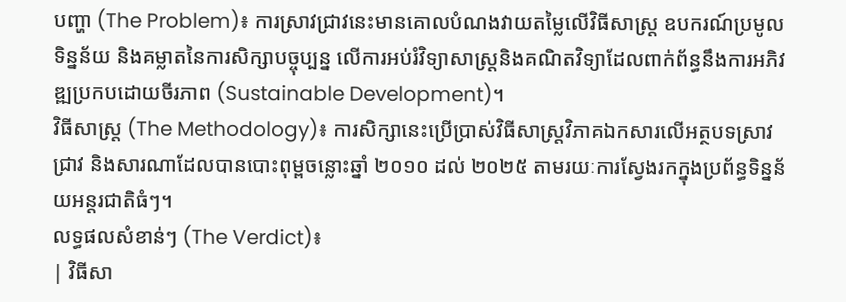បញ្ហា (The Problem)៖ ការស្រាវជ្រាវនេះមានគោលបំណងវាយតម្លៃលើវិធីសាស្ត្រ ឧបករណ៍ប្រមូលទិន្នន័យ និងគម្លាតនៃការសិក្សាបច្ចុប្បន្ន លើការអប់រំវិទ្យាសាស្ត្រនិងគណិតវិទ្យាដែលពាក់ព័ន្ធនឹងការអភិវឌ្ឍប្រកបដោយចីរភាព (Sustainable Development)។
វិធីសាស្ត្រ (The Methodology)៖ ការសិក្សានេះប្រើប្រាស់វិធីសាស្ត្រវិភាគឯកសារលើអត្ថបទស្រាវជ្រាវ និងសារណាដែលបានបោះពុម្ពចន្លោះឆ្នាំ ២០១០ ដល់ ២០២៥ តាមរយៈការស្វែងរកក្នុងប្រព័ន្ធទិន្នន័យអន្តរជាតិធំៗ។
លទ្ធផលសំខាន់ៗ (The Verdict)៖
| វិធីសា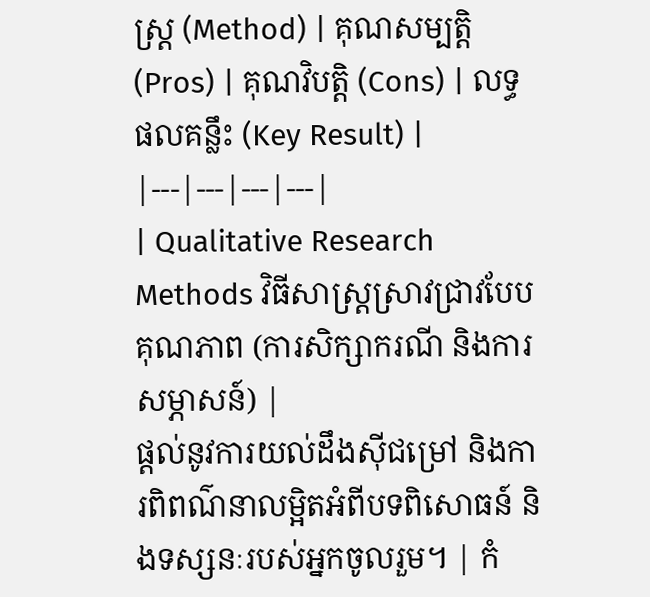ស្ត្រ (Method) | គុណសម្បត្តិ (Pros) | គុណវិបត្តិ (Cons) | លទ្ធផលគន្លឹះ (Key Result) |
|---|---|---|---|
| Qualitative Research Methods វិធីសាស្ត្រស្រាវជ្រាវបែបគុណភាព (ការសិក្សាករណី និងការសម្ភាសន៍) |
ផ្តល់នូវការយល់ដឹងស៊ីជម្រៅ និងការពិពណ៌នាលម្អិតអំពីបទពិសោធន៍ និងទស្សនៈរបស់អ្នកចូលរួម។ | កំ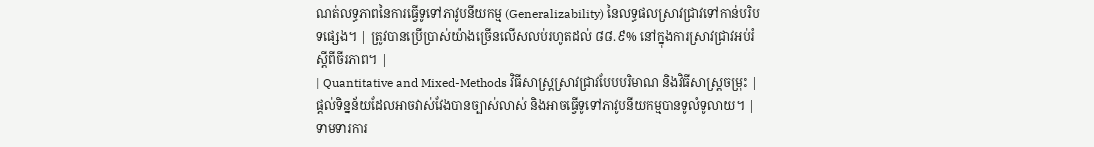ណត់លទ្ធភាពនៃការធ្វើទូទៅភាវូបនីយកម្ម (Generalizability) នៃលទ្ធផលស្រាវជ្រាវទៅកាន់បរិបទផ្សេង។ | ត្រូវបានប្រើប្រាស់យ៉ាងច្រើនលើសលប់រហូតដល់ ៨៨.៩% នៅក្នុងការស្រាវជ្រាវអប់រំស្តីពីចីរភាព។ |
| Quantitative and Mixed-Methods វិធីសាស្ត្រស្រាវជ្រាវបែបបរិមាណ និងវិធីសាស្ត្រចម្រុះ |
ផ្តល់ទិន្នន័យដែលអាចវាស់វែងបានច្បាស់លាស់ និងអាចធ្វើទូទៅភាវូបនីយកម្មបានទូលំទូលាយ។ | ទាមទារការ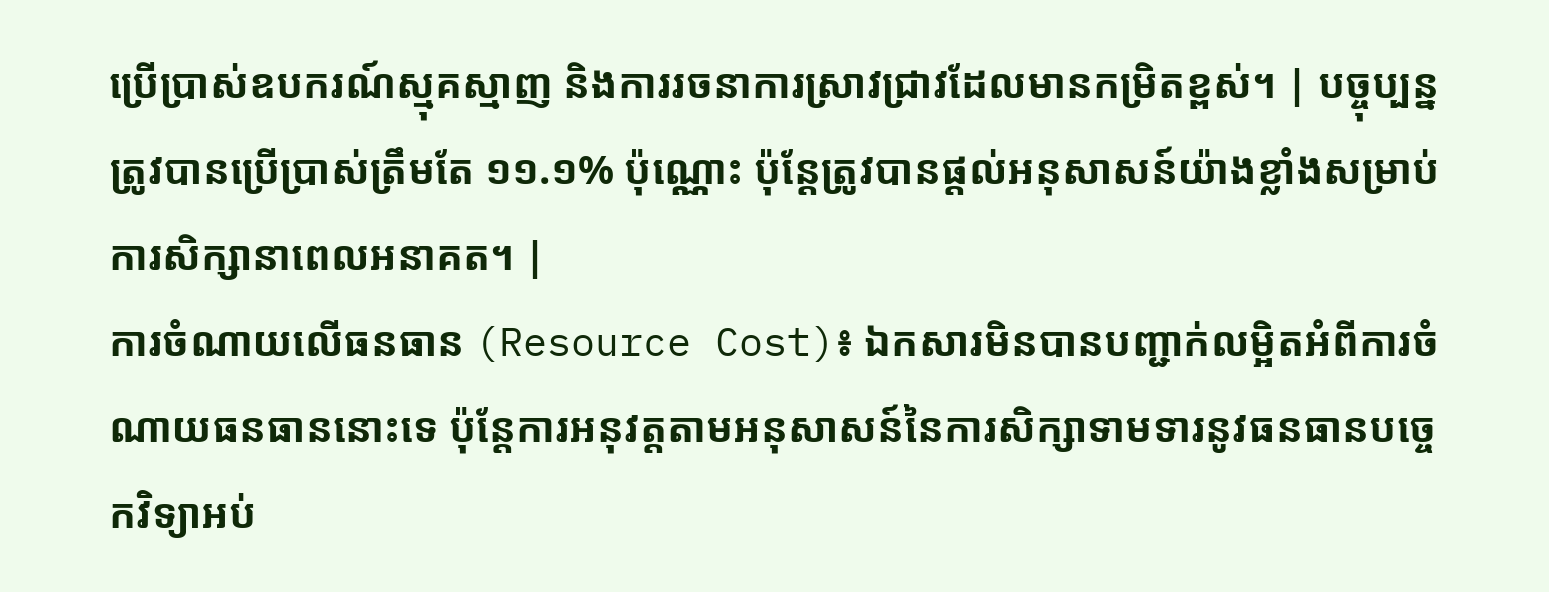ប្រើប្រាស់ឧបករណ៍ស្មុគស្មាញ និងការរចនាការស្រាវជ្រាវដែលមានកម្រិតខ្ពស់។ | បច្ចុប្បន្នត្រូវបានប្រើប្រាស់ត្រឹមតែ ១១.១% ប៉ុណ្ណោះ ប៉ុន្តែត្រូវបានផ្តល់អនុសាសន៍យ៉ាងខ្លាំងសម្រាប់ការសិក្សានាពេលអនាគត។ |
ការចំណាយលើធនធាន (Resource Cost)៖ ឯកសារមិនបានបញ្ជាក់លម្អិតអំពីការចំណាយធនធាននោះទេ ប៉ុន្តែការអនុវត្តតាមអនុសាសន៍នៃការសិក្សាទាមទារនូវធនធានបច្ចេកវិទ្យាអប់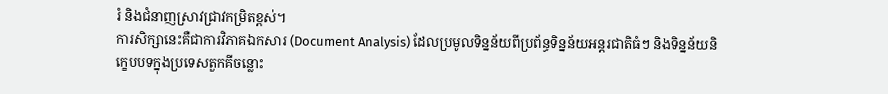រំ និងជំនាញស្រាវជ្រាវកម្រិតខ្ពស់។
ការសិក្សានេះគឺជាការវិភាគឯកសារ (Document Analysis) ដែលប្រមូលទិន្នន័យពីប្រព័ន្ធទិន្នន័យអន្តរជាតិធំៗ និងទិន្នន័យនិក្ខេបបទក្នុងប្រទេសតួកគីចន្លោះ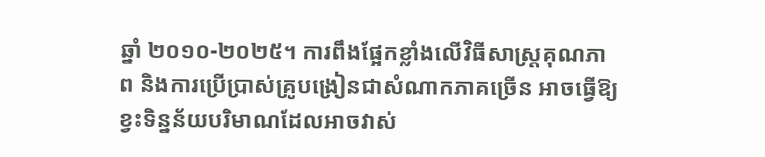ឆ្នាំ ២០១០-២០២៥។ ការពឹងផ្អែកខ្លាំងលើវិធីសាស្ត្រគុណភាព និងការប្រើប្រាស់គ្រូបង្រៀនជាសំណាកភាគច្រើន អាចធ្វើឱ្យខ្វះទិន្នន័យបរិមាណដែលអាចវាស់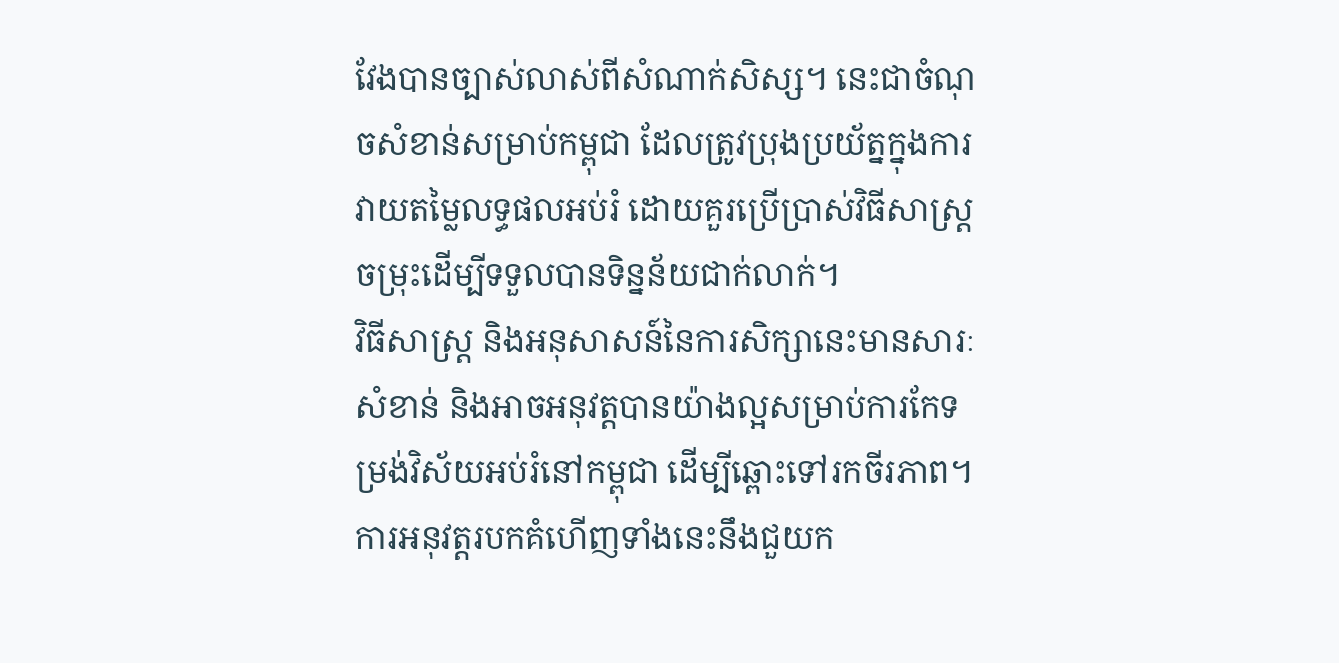វែងបានច្បាស់លាស់ពីសំណាក់សិស្ស។ នេះជាចំណុចសំខាន់សម្រាប់កម្ពុជា ដែលត្រូវប្រុងប្រយ័ត្នក្នុងការវាយតម្លៃលទ្ធផលអប់រំ ដោយគួរប្រើប្រាស់វិធីសាស្ត្រចម្រុះដើម្បីទទួលបានទិន្នន័យជាក់លាក់។
វិធីសាស្ត្រ និងអនុសាសន៍នៃការសិក្សានេះមានសារៈសំខាន់ និងអាចអនុវត្តបានយ៉ាងល្អសម្រាប់ការកែទម្រង់វិស័យអប់រំនៅកម្ពុជា ដើម្បីឆ្ពោះទៅរកចីរភាព។
ការអនុវត្តរបកគំហើញទាំងនេះនឹងជួយក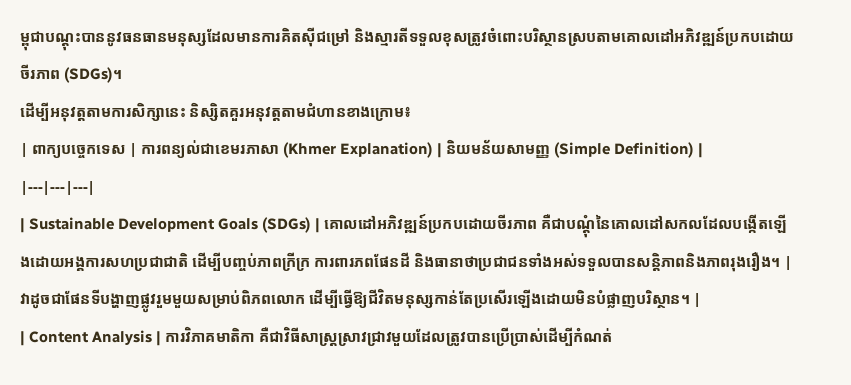ម្ពុជាបណ្តុះបាននូវធនធានមនុស្សដែលមានការគិតស៊ីជម្រៅ និងស្មារតីទទួលខុសត្រូវចំពោះបរិស្ថានស្របតាមគោលដៅអភិវឌ្ឍន៍ប្រកបដោយចីរភាព (SDGs)។
ដើម្បីអនុវត្តតាមការសិក្សានេះ និស្សិតគួរអនុវត្តតាមជំហានខាងក្រោម៖
| ពាក្យបច្ចេកទេស | ការពន្យល់ជាខេមរភាសា (Khmer Explanation) | និយមន័យសាមញ្ញ (Simple Definition) |
|---|---|---|
| Sustainable Development Goals (SDGs) | គោលដៅអភិវឌ្ឍន៍ប្រកបដោយចីរភាព គឺជាបណ្តុំនៃគោលដៅសកលដែលបង្កើតឡើងដោយអង្គការសហប្រជាជាតិ ដើម្បីបញ្ចប់ភាពក្រីក្រ ការពារភពផែនដី និងធានាថាប្រជាជនទាំងអស់ទទួលបានសន្តិភាពនិងភាពរុងរឿង។ | វាដូចជាផែនទីបង្ហាញផ្លូវរួមមួយសម្រាប់ពិភពលោក ដើម្បីធ្វើឱ្យជីវិតមនុស្សកាន់តែប្រសើរឡើងដោយមិនបំផ្លាញបរិស្ថាន។ |
| Content Analysis | ការវិភាគមាតិកា គឺជាវិធីសាស្ត្រស្រាវជ្រាវមួយដែលត្រូវបានប្រើប្រាស់ដើម្បីកំណត់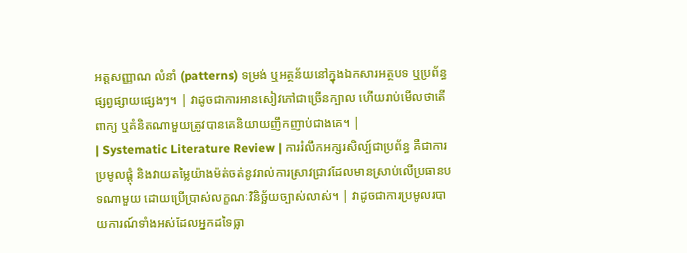អត្តសញ្ញាណ លំនាំ (patterns) ទម្រង់ ឬអត្ថន័យនៅក្នុងឯកសារអត្ថបទ ឬប្រព័ន្ធផ្សព្វផ្សាយផ្សេងៗ។ | វាដូចជាការអានសៀវភៅជាច្រើនក្បាល ហើយរាប់មើលថាតើពាក្យ ឬគំនិតណាមួយត្រូវបានគេនិយាយញឹកញាប់ជាងគេ។ |
| Systematic Literature Review | ការរំលឹកអក្សរសិល្ប៍ជាប្រព័ន្ធ គឺជាការប្រមូលផ្តុំ និងវាយតម្លៃយ៉ាងម៉ត់ចត់នូវរាល់ការស្រាវជ្រាវដែលមានស្រាប់លើប្រធានបទណាមួយ ដោយប្រើប្រាស់លក្ខណៈវិនិច្ឆ័យច្បាស់លាស់។ | វាដូចជាការប្រមូលរបាយការណ៍ទាំងអស់ដែលអ្នកដទៃធ្លា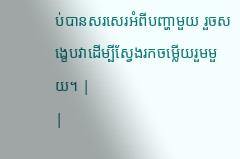ប់បានសរសេរអំពីបញ្ហាមួយ រួចសង្ខេបវាដើម្បីស្វែងរកចម្លើយរួមមួយ។ |
|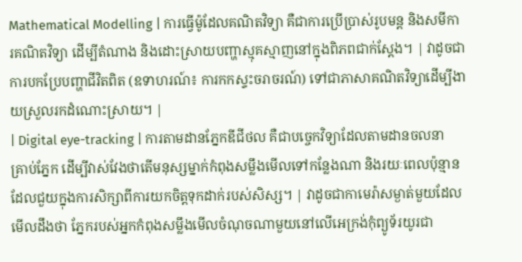Mathematical Modelling | ការធ្វើម៉ូដែលគណិតវិទ្យា គឺជាការប្រើប្រាស់រូបមន្ត និងសមីការគណិតវិទ្យា ដើម្បីតំណាង និងដោះស្រាយបញ្ហាស្មុគស្មាញនៅក្នុងពិភពជាក់ស្តែង។ | វាដូចជាការបកប្រែបញ្ហាជីវិតពិត (ឧទាហរណ៍៖ ការកកស្ទះចរាចរណ៍) ទៅជាភាសាគណិតវិទ្យាដើម្បីងាយស្រួលរកដំណោះស្រាយ។ |
| Digital eye-tracking | ការតាមដានភ្នែកឌីជីថល គឺជាបច្ចេកវិទ្យាដែលតាមដានចលនាគ្រាប់ភ្នែក ដើម្បីវាស់វែងថាតើមនុស្សម្នាក់កំពុងសម្លឹងមើលទៅកន្លែងណា និងរយៈពេលប៉ុន្មាន ដែលជួយក្នុងការសិក្សាពីការយកចិត្តទុកដាក់របស់សិស្ស។ | វាដូចជាកាមេរ៉ាសម្ងាត់មួយដែលមើលដឹងថា ភ្នែករបស់អ្នកកំពុងសម្លឹងមើលចំណុចណាមួយនៅលើអេក្រង់កុំព្យូទ័រយូរជា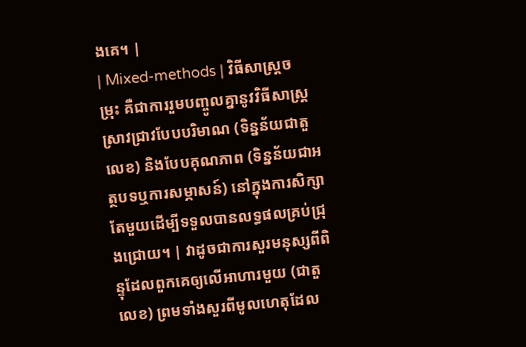ងគេ។ |
| Mixed-methods | វិធីសាស្ត្រចម្រុះ គឺជាការរួមបញ្ចូលគ្នានូវវិធីសាស្ត្រស្រាវជ្រាវបែបបរិមាណ (ទិន្នន័យជាតួលេខ) និងបែបគុណភាព (ទិន្នន័យជាអត្ថបទឬការសម្ភាសន៍) នៅក្នុងការសិក្សាតែមួយដើម្បីទទួលបានលទ្ធផលគ្រប់ជ្រុងជ្រោយ។ | វាដូចជាការសួរមនុស្សពីពិន្ទុដែលពួកគេឲ្យលើអាហារមួយ (ជាតួលេខ) ព្រមទាំងសួរពីមូលហេតុដែល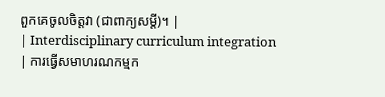ពួកគេចូលចិត្តវា (ជាពាក្យសម្ដី)។ |
| Interdisciplinary curriculum integration | ការធ្វើសមាហរណកម្មក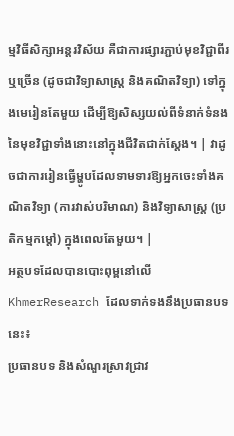ម្មវិធីសិក្សាអន្តរវិស័យ គឺជាការផ្សារភ្ជាប់មុខវិជ្ជាពីរ ឬច្រើន (ដូចជាវិទ្យាសាស្ត្រ និងគណិតវិទ្យា) ទៅក្នុងមេរៀនតែមួយ ដើម្បីឱ្យសិស្សយល់ពីទំនាក់ទំនងនៃមុខវិជ្ជាទាំងនោះនៅក្នុងជីវិតជាក់ស្តែង។ | វាដូចជាការរៀនធ្វើម្ហូបដែលទាមទារឱ្យអ្នកចេះទាំងគណិតវិទ្យា (ការវាស់បរិមាណ) និងវិទ្យាសាស្ត្រ (ប្រតិកម្មកម្តៅ) ក្នុងពេលតែមួយ។ |
អត្ថបទដែលបានបោះពុម្ពនៅលើ KhmerResearch ដែលទាក់ទងនឹងប្រធានបទនេះ៖
ប្រធានបទ និងសំណួរស្រាវជ្រាវ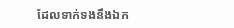ដែលទាក់ទងនឹងឯក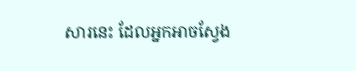សារនេះ ដែលអ្នកអាចស្វែង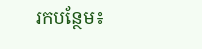រកបន្ថែម៖